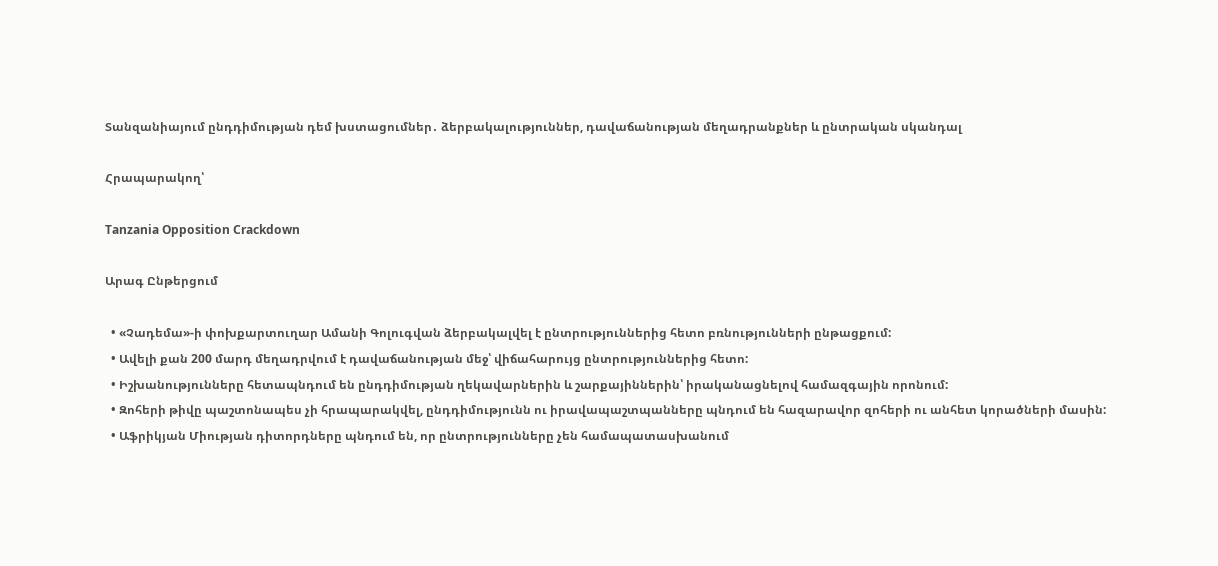Տանզանիայում ընդդիմության դեմ խստացումներ․ ձերբակալություններ, դավաճանության մեղադրանքներ և ընտրական սկանդալ

Հրապարակող՝

Tanzania Opposition Crackdown

Արագ Ընթերցում

  • «Չադեմա»-ի փոխքարտուղար Ամանի Գոլուգվան ձերբակալվել է ընտրություններից հետո բռնությունների ընթացքում:
  • Ավելի քան 200 մարդ մեղադրվում է դավաճանության մեջ՝ վիճահարույց ընտրություններից հետո:
  • Իշխանությունները հետապնդում են ընդդիմության ղեկավարներին և շարքայիններին՝ իրականացնելով համազգային որոնում:
  • Զոհերի թիվը պաշտոնապես չի հրապարակվել, ընդդիմությունն ու իրավապաշտպանները պնդում են հազարավոր զոհերի ու անհետ կորածների մասին:
  • Աֆրիկյան Միության դիտորդները պնդում են, որ ընտրությունները չեն համապատասխանում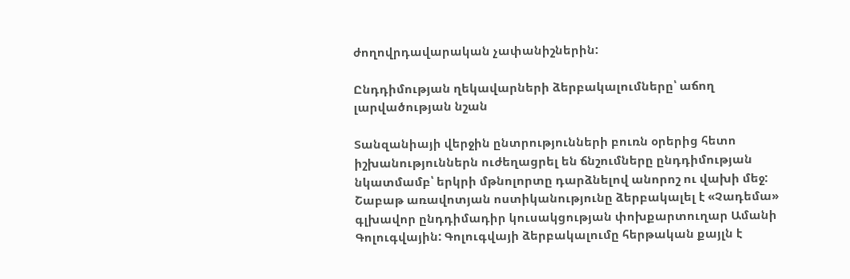ժողովրդավարական չափանիշներին:

Ընդդիմության ղեկավարների ձերբակալումները՝ աճող լարվածության նշան

Տանզանիայի վերջին ընտրությունների բուռն օրերից հետո իշխանություններն ուժեղացրել են ճնշումները ընդդիմության նկատմամբ՝ երկրի մթնոլորտը դարձնելով անորոշ ու վախի մեջ: Շաբաթ առավոտյան ոստիկանությունը ձերբակալել է «Չադեմա» գլխավոր ընդդիմադիր կուսակցության փոխքարտուղար Ամանի Գոլուգվային: Գոլուգվայի ձերբակալումը հերթական քայլն է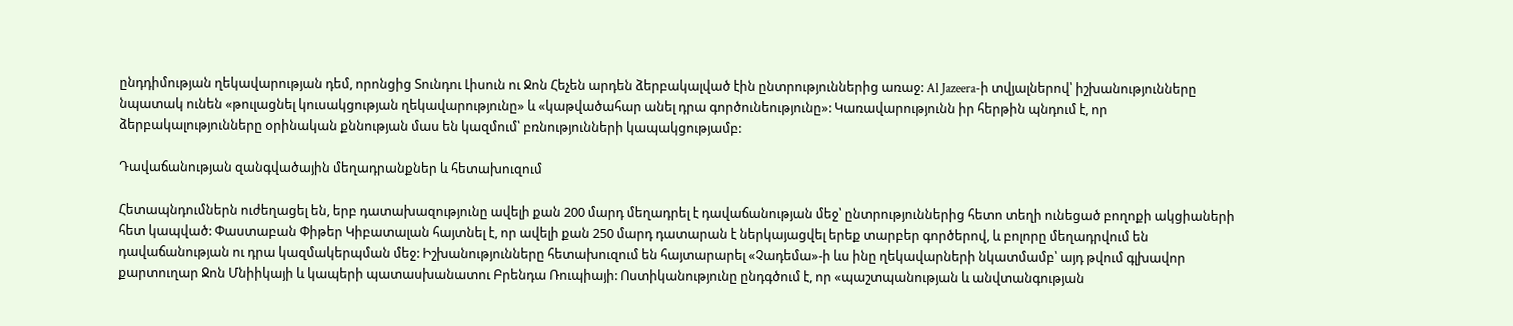ընդդիմության ղեկավարության դեմ, որոնցից Տունդու Լիսուն ու Ջոն Հեչեն արդեն ձերբակալված էին ընտրություններից առաջ: Al Jazeera-ի տվյալներով՝ իշխանությունները նպատակ ունեն «թուլացնել կուսակցության ղեկավարությունը» և «կաթվածահար անել դրա գործունեությունը»: Կառավարությունն իր հերթին պնդում է, որ ձերբակալությունները օրինական քննության մաս են կազմում՝ բռնությունների կապակցությամբ:

Դավաճանության զանգվածային մեղադրանքներ և հետախուզում

Հետապնդումներն ուժեղացել են, երբ դատախազությունը ավելի քան 200 մարդ մեղադրել է դավաճանության մեջ՝ ընտրություններից հետո տեղի ունեցած բողոքի ակցիաների հետ կապված: Փաստաբան Փիթեր Կիբատալան հայտնել է, որ ավելի քան 250 մարդ դատարան է ներկայացվել երեք տարբեր գործերով, և բոլորը մեղադրվում են դավաճանության ու դրա կազմակերպման մեջ: Իշխանությունները հետախուզում են հայտարարել «Չադեմա»-ի ևս ինը ղեկավարների նկատմամբ՝ այդ թվում գլխավոր քարտուղար Ջոն Մնիիկայի և կապերի պատասխանատու Բրենդա Ռուպիայի: Ոստիկանությունը ընդգծում է, որ «պաշտպանության և անվտանգության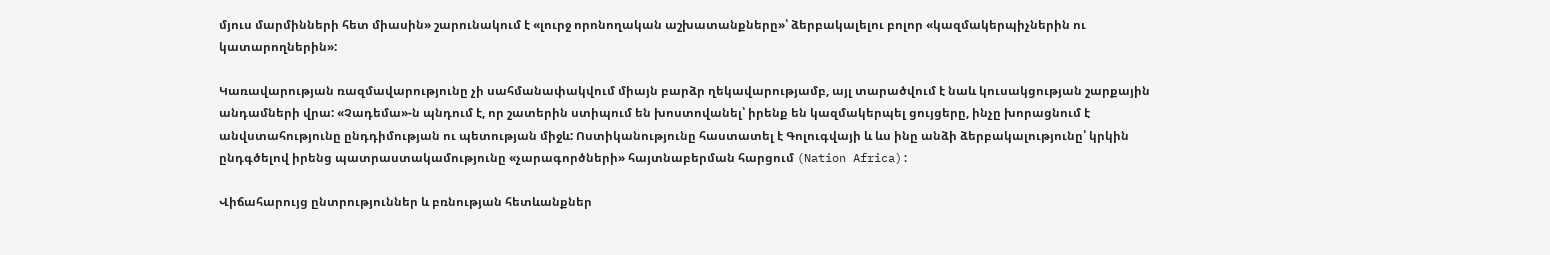մյուս մարմինների հետ միասին» շարունակում է «լուրջ որոնողական աշխատանքները»՝ ձերբակալելու բոլոր «կազմակերպիչներին ու կատարողներին»:

Կառավարության ռազմավարությունը չի սահմանափակվում միայն բարձր ղեկավարությամբ, այլ տարածվում է նաև կուսակցության շարքային անդամների վրա: «Չադեմա»-ն պնդում է, որ շատերին ստիպում են խոստովանել՝ իրենք են կազմակերպել ցույցերը, ինչը խորացնում է անվստահությունը ընդդիմության ու պետության միջև: Ոստիկանությունը հաստատել է Գոլուգվայի և ևս ինը անձի ձերբակալությունը՝ կրկին ընդգծելով իրենց պատրաստակամությունը «չարագործների» հայտնաբերման հարցում (Nation Africa):

Վիճահարույց ընտրություններ և բռնության հետևանքներ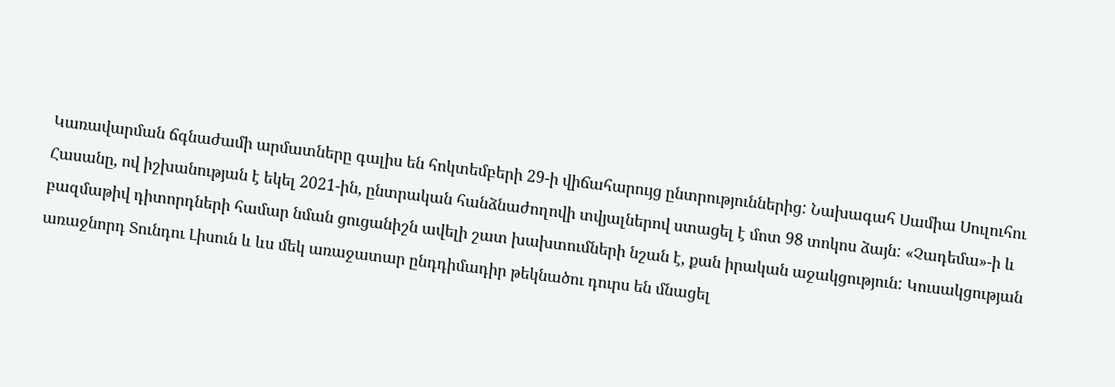Կառավարման ճգնաժամի արմատները գալիս են հոկտեմբերի 29-ի վիճահարույց ընտրություններից: Նախագահ Սամիա Սուլուհու Հասանը, ով իշխանության է եկել 2021-ին, ընտրական հանձնաժողովի տվյալներով ստացել է մոտ 98 տոկոս ձայն: «Չադեմա»-ի և բազմաթիվ դիտորդների համար նման ցուցանիշն ավելի շատ խախտումների նշան է, քան իրական աջակցություն: Կուսակցության առաջնորդ Տունդու Լիսուն և ևս մեկ առաջատար ընդդիմադիր թեկնածու դուրս են մնացել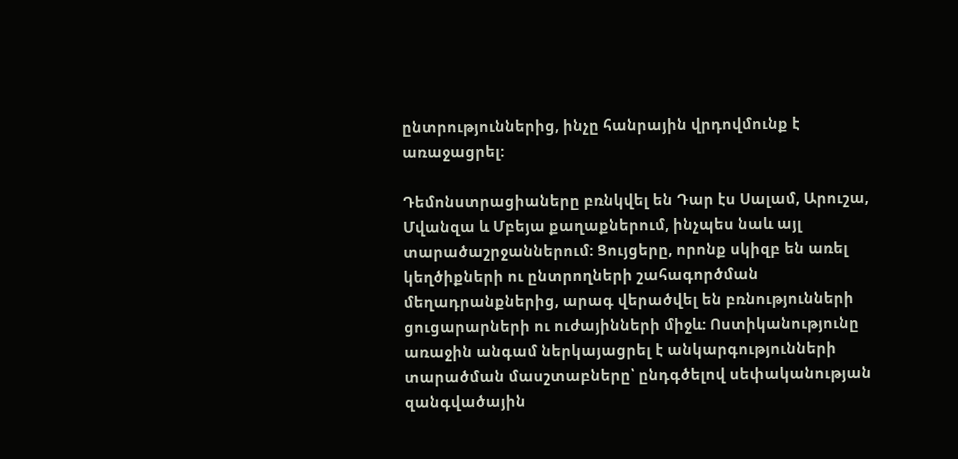ընտրություններից, ինչը հանրային վրդովմունք է առաջացրել:

Դեմոնստրացիաները բռնկվել են Դար էս Սալամ, Արուշա, Մվանզա և Մբեյա քաղաքներում, ինչպես նաև այլ տարածաշրջաններում: Ցույցերը, որոնք սկիզբ են առել կեղծիքների ու ընտրողների շահագործման մեղադրանքներից, արագ վերածվել են բռնությունների ցուցարարների ու ուժայինների միջև: Ոստիկանությունը առաջին անգամ ներկայացրել է անկարգությունների տարածման մասշտաբները՝ ընդգծելով սեփականության զանգվածային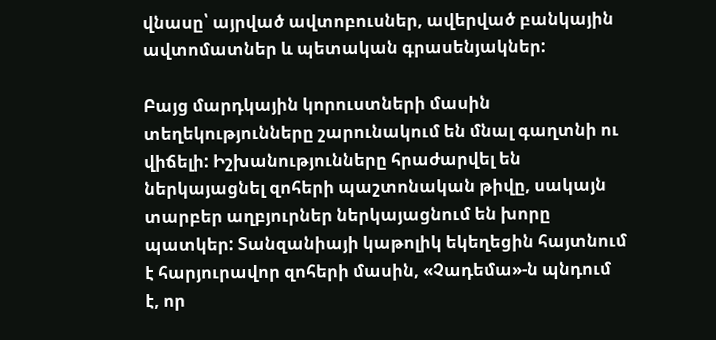վնասը՝ այրված ավտոբուսներ, ավերված բանկային ավտոմատներ և պետական գրասենյակներ:

Բայց մարդկային կորուստների մասին տեղեկությունները շարունակում են մնալ գաղտնի ու վիճելի: Իշխանությունները հրաժարվել են ներկայացնել զոհերի պաշտոնական թիվը, սակայն տարբեր աղբյուրներ ներկայացնում են խորը պատկեր: Տանզանիայի կաթոլիկ եկեղեցին հայտնում է հարյուրավոր զոհերի մասին, «Չադեմա»-ն պնդում է, որ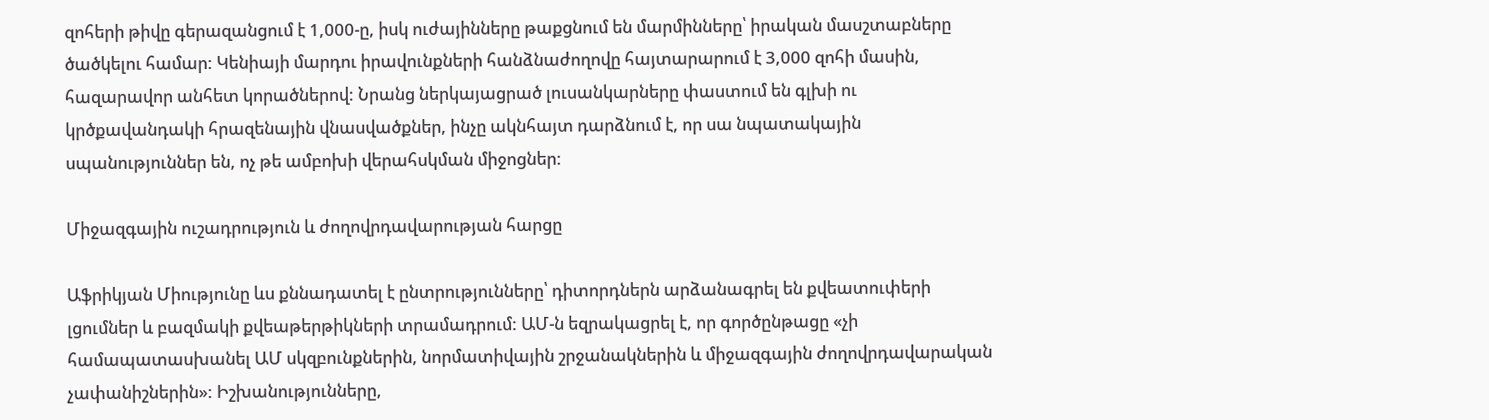զոհերի թիվը գերազանցում է 1,000-ը, իսկ ուժայինները թաքցնում են մարմինները՝ իրական մասշտաբները ծածկելու համար: Կենիայի մարդու իրավունքների հանձնաժողովը հայտարարում է 3,000 զոհի մասին, հազարավոր անհետ կորածներով: Նրանց ներկայացրած լուսանկարները փաստում են գլխի ու կրծքավանդակի հրազենային վնասվածքներ, ինչը ակնհայտ դարձնում է, որ սա նպատակային սպանություններ են, ոչ թե ամբոխի վերահսկման միջոցներ:

Միջազգային ուշադրություն և ժողովրդավարության հարցը

Աֆրիկյան Միությունը ևս քննադատել է ընտրությունները՝ դիտորդներն արձանագրել են քվեատուփերի լցումներ և բազմակի քվեաթերթիկների տրամադրում: ԱՄ-ն եզրակացրել է, որ գործընթացը «չի համապատասխանել ԱՄ սկզբունքներին, նորմատիվային շրջանակներին և միջազգային ժողովրդավարական չափանիշներին»: Իշխանությունները,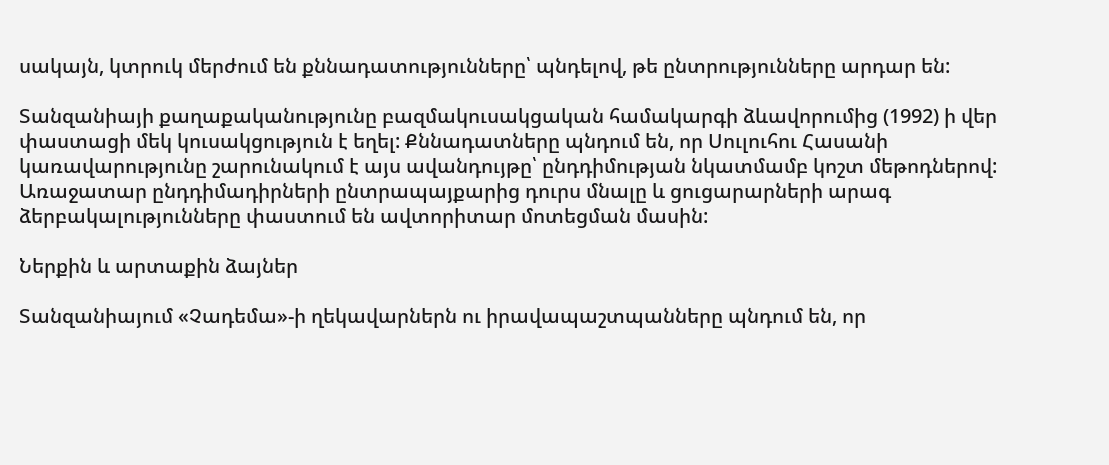սակայն, կտրուկ մերժում են քննադատությունները՝ պնդելով, թե ընտրությունները արդար են:

Տանզանիայի քաղաքականությունը բազմակուսակցական համակարգի ձևավորումից (1992) ի վեր փաստացի մեկ կուսակցություն է եղել: Քննադատները պնդում են, որ Սուլուհու Հասանի կառավարությունը շարունակում է այս ավանդույթը՝ ընդդիմության նկատմամբ կոշտ մեթոդներով: Առաջատար ընդդիմադիրների ընտրապայքարից դուրս մնալը և ցուցարարների արագ ձերբակալությունները փաստում են ավտորիտար մոտեցման մասին:

Ներքին և արտաքին ձայներ

Տանզանիայում «Չադեմա»-ի ղեկավարներն ու իրավապաշտպանները պնդում են, որ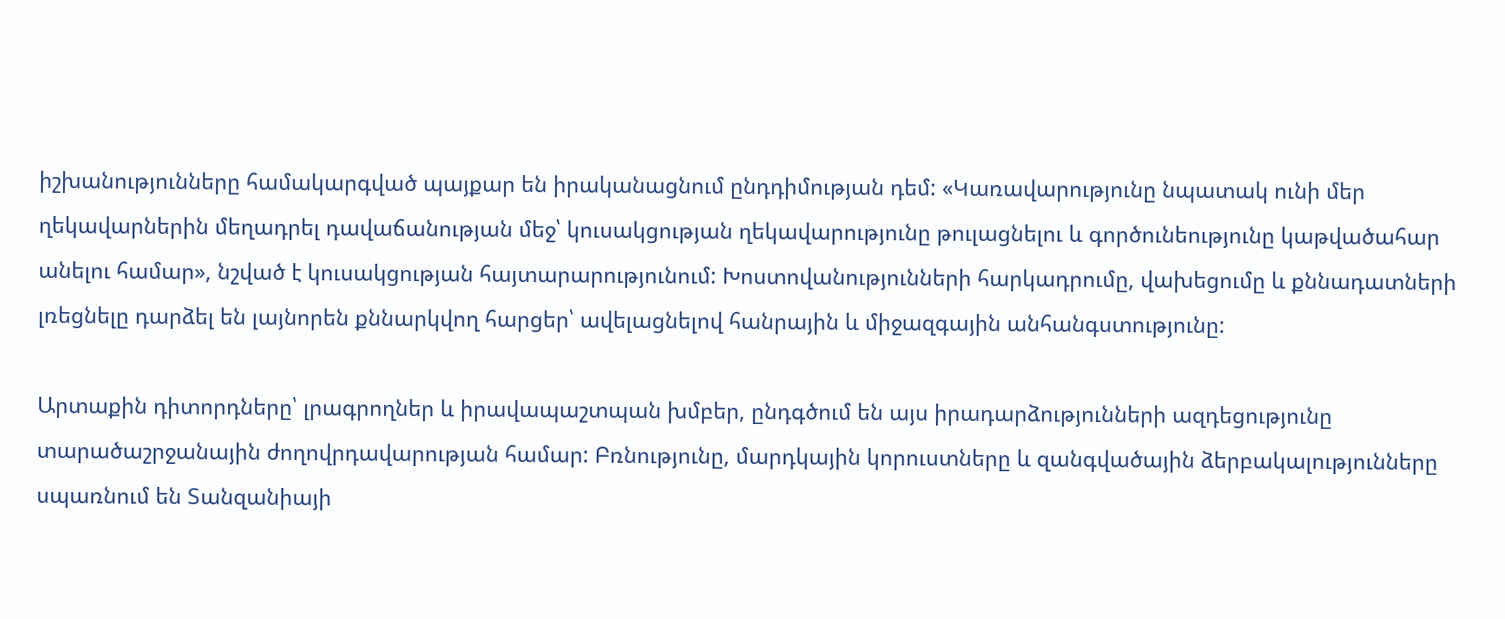իշխանությունները համակարգված պայքար են իրականացնում ընդդիմության դեմ: «Կառավարությունը նպատակ ունի մեր ղեկավարներին մեղադրել դավաճանության մեջ՝ կուսակցության ղեկավարությունը թուլացնելու և գործունեությունը կաթվածահար անելու համար», նշված է կուսակցության հայտարարությունում: Խոստովանությունների հարկադրումը, վախեցումը և քննադատների լռեցնելը դարձել են լայնորեն քննարկվող հարցեր՝ ավելացնելով հանրային և միջազգային անհանգստությունը:

Արտաքին դիտորդները՝ լրագրողներ և իրավապաշտպան խմբեր, ընդգծում են այս իրադարձությունների ազդեցությունը տարածաշրջանային ժողովրդավարության համար: Բռնությունը, մարդկային կորուստները և զանգվածային ձերբակալությունները սպառնում են Տանզանիայի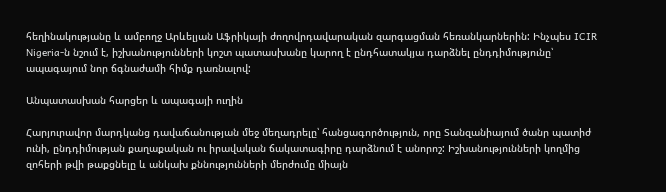հեղինակությանը և ամբողջ Արևելյան Աֆրիկայի ժողովրդավարական զարգացման հեռանկարներին: Ինչպես ICIR Nigeria-ն նշում է, իշխանությունների կոշտ պատասխանը կարող է ընդհատակյա դարձնել ընդդիմությունը՝ ապագայում նոր ճգնաժամի հիմք դառնալով:

Անպատասխան հարցեր և ապագայի ուղին

Հարյուրավոր մարդկանց դավաճանության մեջ մեղադրելը՝ հանցագործություն, որը Տանզանիայում ծանր պատիժ ունի, ընդդիմության քաղաքական ու իրավական ճակատագիրը դարձնում է անորոշ: Իշխանությունների կողմից զոհերի թվի թաքցնելը և անկախ քննությունների մերժումը միայն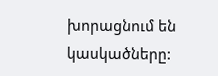խորացնում են կասկածները: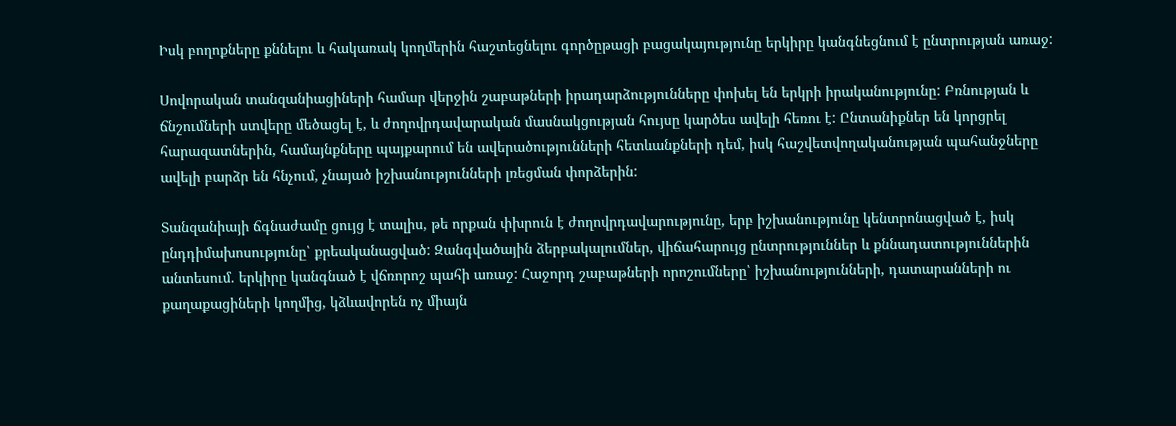Իսկ բողոքները քննելու և հակառակ կողմերին հաշտեցնելու գործըթացի բացակայությունը երկիրը կանգնեցնում է ընտրության առաջ:

Սովորական տանզանիացիների համար վերջին շաբաթների իրադարձությունները փոխել են երկրի իրականությունը: Բռնության և ճնշումների ստվերը մեծացել է, և ժողովրդավարական մասնակցության հույսը կարծես ավելի հեռու է: Ընտանիքներ են կորցրել հարազատներին, համայնքները պայքարում են ավերածությունների հետևանքների դեմ, իսկ հաշվետվողականության պահանջները ավելի բարձր են հնչում, չնայած իշխանությունների լռեցման փորձերին:

Տանզանիայի ճգնաժամը ցույց է տալիս, թե որքան փխրուն է ժողովրդավարությունը, երբ իշխանությունը կենտրոնացված է, իսկ ընդդիմախոսությունը՝ քրեականացված: Զանգվածային ձերբակալումներ, վիճահարույց ընտրություններ և քննադատություններին անտեսում. երկիրը կանգնած է վճռորոշ պահի առաջ: Հաջորդ շաբաթների որոշումները՝ իշխանությունների, դատարանների ու քաղաքացիների կողմից, կձևավորեն ոչ միայն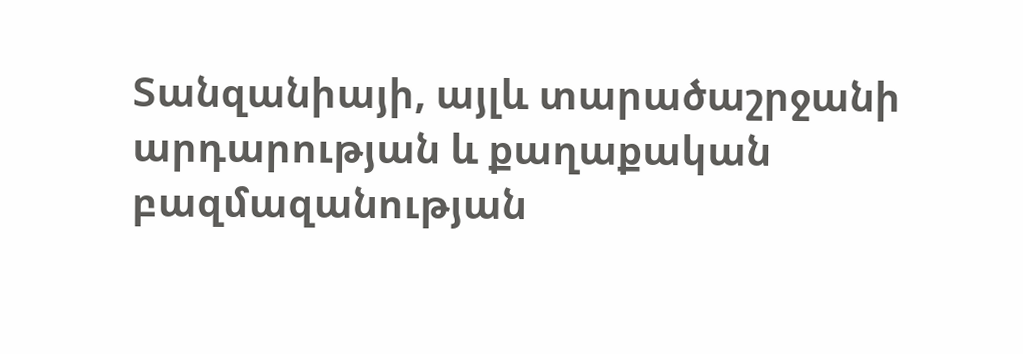Տանզանիայի, այլև տարածաշրջանի արդարության և քաղաքական բազմազանության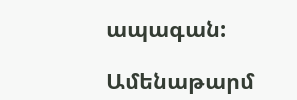ապագան:

Ամենաթարմ